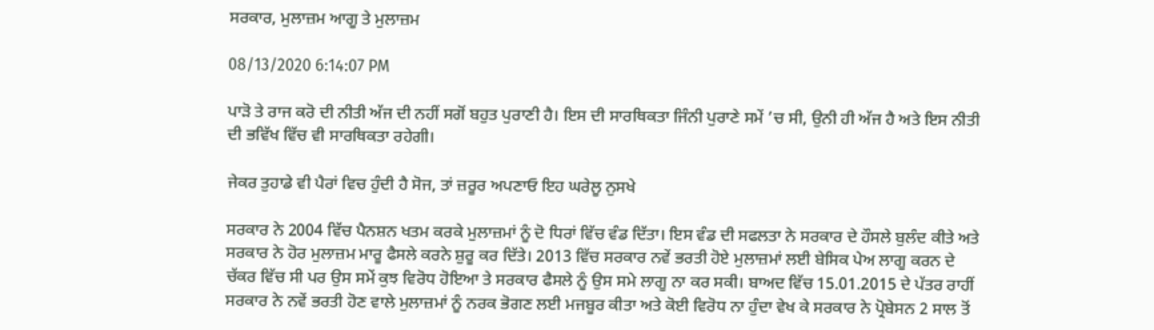ਸਰਕਾਰ, ਮੁਲਾਜ਼ਮ ਆਗੂ ਤੇ ਮੁਲਾਜ਼ਮ

08/13/2020 6:14:07 PM

ਪਾੜੋ ਤੇ ਰਾਜ ਕਰੋ ਦੀ ਨੀਤੀ ਅੱਜ ਦੀ ਨਹੀਂ ਸਗੋਂ ਬਹੁਤ ਪੁਰਾਣੀ ਹੈ। ਇਸ ਦੀ ਸਾਰਥਿਕਤਾ ਜਿੰਨੀ ਪੁਰਾਣੇ ਸਮੇਂ ’ਚ ਸੀ, ਉਨੀ ਹੀ ਅੱਜ ਹੈ ਅਤੇ ਇਸ ਨੀਤੀ ਦੀ ਭਵਿੱਖ ਵਿੱਚ ਵੀ ਸਾਰਥਿਕਤਾ ਰਹੇਗੀ।

ਜੇਕਰ ਤੁਹਾਡੇ ਵੀ ਪੈਰਾਂ ਵਿਚ ਹੁੰਦੀ ਹੈ ਸੋਜ, ਤਾਂ ਜ਼ਰੂਰ ਅਪਣਾਓ ਇਹ ਘਰੇਲੂ ਨੁਸਖੇ

ਸਰਕਾਰ ਨੇ 2004 ਵਿੱਚ ਪੈਨਸ਼ਨ ਖਤਮ ਕਰਕੇ ਮੁਲਾਜ਼ਮਾਂ ਨੂੰ ਦੋ ਧਿਰਾਂ ਵਿੱਚ ਵੰਡ ਦਿੱਤਾ। ਇਸ ਵੰਡ ਦੀ ਸਫਲਤਾ ਨੇ ਸਰਕਾਰ ਦੇ ਹੌਸਲੇ ਬੁਲੰਦ ਕੀਤੇ ਅਤੇ ਸਰਕਾਰ ਨੇ ਹੋਰ ਮੁਲਾਜ਼ਮ ਮਾਰੂ ਫੈਸਲੇ ਕਰਨੇ ਸ਼ੁਰੂ ਕਰ ਦਿੱਤੇ। 2013 ਵਿੱਚ ਸਰਕਾਰ ਨਵੇਂ ਭਰਤੀ ਹੋਏ ਮੁਲਾਜ਼ਮਾਂ ਲਈ ਬੇਸਿਕ ਪੇਅ ਲਾਗੂ ਕਰਨ ਦੇ ਚੱਕਰ ਵਿੱਚ ਸੀ ਪਰ ਉਸ ਸਮੇਂ ਕੁਝ ਵਿਰੋਧ ਹੋਇਆ ਤੇ ਸਰਕਾਰ ਫੈਸਲੇ ਨੂੰ ਉਸ ਸਮੇ ਲਾਗੂ ਨਾ ਕਰ ਸਕੀ। ਬਾਅਦ ਵਿੱਚ 15.01.2015 ਦੇ ਪੱਤਰ ਰਾਹੀਂ ਸਰਕਾਰ ਨੇ ਨਵੇਂ ਭਰਤੀ ਹੋਣ ਵਾਲੇ ਮੁਲਾਜ਼ਮਾਂ ਨੂੰ ਨਰਕ ਭੋਗਣ ਲਈ ਮਜਬੂਰ ਕੀਤਾ ਅਤੇ ਕੋਈ ਵਿਰੋਧ ਨਾ ਹੁੰਦਾ ਵੇਖ ਕੇ ਸਰਕਾਰ ਨੇ ਪ੍ਰੋਬੇਸਨ 2 ਸਾਲ ਤੋਂ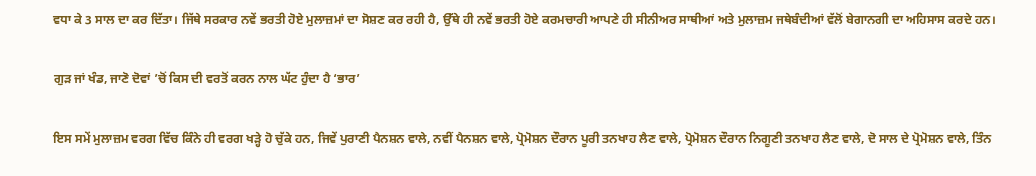ਵਧਾ ਕੇ 3 ਸਾਲ ਦਾ ਕਰ ਦਿੱਤਾ। ਜਿੱਥੇ ਸਰਕਾਰ ਨਵੇਂ ਭਰਤੀ ਹੋਏ ਮੁਲਾਜ਼ਮਾਂ ਦਾ ਸੋਸ਼ਣ ਕਰ ਰਹੀ ਹੈ, ਉੱਥੇ ਹੀ ਨਵੇਂ ਭਰਤੀ ਹੋਏ ਕਰਮਚਾਰੀ ਆਪਣੇ ਹੀ ਸੀਨੀਅਰ ਸਾਥੀਆਂ ਅਤੇ ਮੁਲਾਜ਼ਮ ਜਥੇਬੰਦੀਆਂ ਵੱਲੋਂ ਬੇਗਾਨਗੀ ਦਾ ਅਹਿਸਾਸ ਕਰਦੇ ਹਨ।

ਗੁੜ ਜਾਂ ਖੰਡ, ਜਾਣੋ ਦੋਵਾਂ ’ਚੋਂ ਕਿਸ ਦੀ ਵਰਤੋਂ ਕਰਨ ਨਾਲ ਘੱਟ ਹੁੰਦਾ ਹੈ ‘ਭਾਰ’

ਇਸ ਸਮੇਂ ਮੁਲਾਜ਼ਮ ਵਰਗ ਵਿੱਚ ਕਿੰਨੇ ਹੀ ਵਰਗ ਖੜ੍ਹੇ ਹੋ ਚੁੱਕੇ ਹਨ, ਜਿਵੇਂ ਪੁਰਾਣੀ ਪੈਨਸ਼ਨ ਵਾਲੇ, ਨਵੀਂ ਪੈਨਸ਼ਨ ਵਾਲੇ, ਪ੍ਰੋਮੋਸ਼ਨ ਦੌਰਾਨ ਪੂਰੀ ਤਨਖਾਹ ਲੈਣ ਵਾਲੇ, ਪ੍ਰੋਮੋਸ਼ਨ ਦੌਰਾਨ ਨਿਗੂਣੀ ਤਨਖਾਹ ਲੈਣ ਵਾਲੇ, ਦੋ ਸਾਲ ਦੇ ਪ੍ਰੋਮੋਸ਼ਨ ਵਾਲੇ, ਤਿੰਨ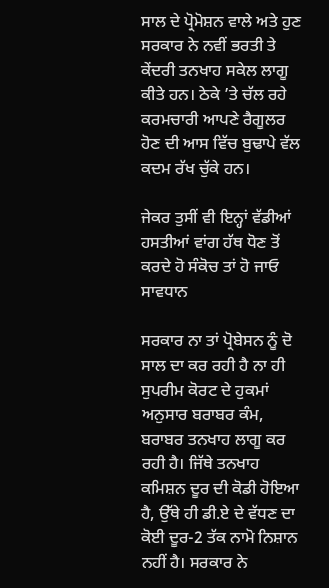ਸਾਲ ਦੇ ਪ੍ਰੋਮੋਸ਼ਨ ਵਾਲੇ ਅਤੇ ਹੁਣ ਸਰਕਾਰ ਨੇ ਨਵੀਂ ਭਰਤੀ ਤੇ ਕੇਂਦਰੀ ਤਨਖਾਹ ਸਕੇਲ ਲਾਗੂ ਕੀਤੇ ਹਨ। ਠੇਕੇ ’ਤੇ ਚੱਲ ਰਹੇ ਕਰਮਚਾਰੀ ਆਪਣੇ ਰੈਗੂਲਰ ਹੋਣ ਦੀ ਆਸ ਵਿੱਚ ਬੁਢਾਪੇ ਵੱਲ ਕਦਮ ਰੱਖ ਚੁੱਕੇ ਹਨ।

ਜੇਕਰ ਤੁਸੀਂ ਵੀ ਇਨ੍ਹਾਂ ਵੱਡੀਆਂ ਹਸਤੀਆਂ ਵਾਂਗ ਹੱਥ ਧੋਣ ਤੋਂ ਕਰਦੇ ਹੋ ਸੰਕੋਚ ਤਾਂ ਹੋ ਜਾਓ ਸਾਵਧਾਨ

ਸਰਕਾਰ ਨਾ ਤਾਂ ਪ੍ਰੋਬੇਸਨ ਨੂੰ ਦੋ ਸਾਲ ਦਾ ਕਰ ਰਹੀ ਹੈ ਨਾ ਹੀ ਸੁਪਰੀਮ ਕੋਰਟ ਦੇ ਹੁਕਮਾਂ ਅਨੁਸਾਰ ਬਰਾਬਰ ਕੰਮ, ਬਰਾਬਰ ਤਨਖਾਹ ਲਾਗੂ ਕਰ ਰਹੀ ਹੈ। ਜਿੱਥੇ ਤਨਖਾਹ ਕਮਿਸ਼ਨ ਦੂਰ ਦੀ ਕੋਡੀ ਹੋਇਆ ਹੈ, ਉੱਥੇ ਹੀ ਡੀ.ਏ ਦੇ ਵੱਧਣ ਦਾ ਕੋਈ ਦੂਰ-2 ਤੱਕ ਨਾਮੋ ਨਿਸ਼ਾਨ ਨਹੀਂ ਹੈ। ਸਰਕਾਰ ਨੇ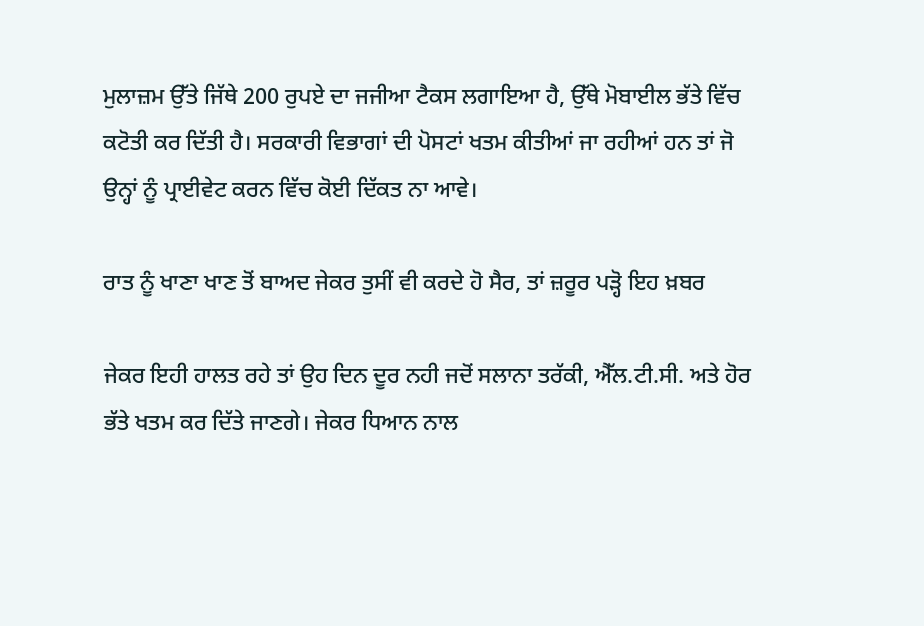ਮੁਲਾਜ਼ਮ ਉੱਤੇ ਜਿੱਥੇ 200 ਰੁਪਏ ਦਾ ਜਜੀਆ ਟੈਕਸ ਲਗਾਇਆ ਹੈ, ਉੱਥੇ ਮੋਬਾਈਲ ਭੱਤੇ ਵਿੱਚ ਕਟੋਤੀ ਕਰ ਦਿੱਤੀ ਹੈ। ਸਰਕਾਰੀ ਵਿਭਾਗਾਂ ਦੀ ਪੋਸਟਾਂ ਖਤਮ ਕੀਤੀਆਂ ਜਾ ਰਹੀਆਂ ਹਨ ਤਾਂ ਜੋ ਉਨ੍ਹਾਂ ਨੂੰ ਪ੍ਰਾਈਵੇਟ ਕਰਨ ਵਿੱਚ ਕੋਈ ਦਿੱਕਤ ਨਾ ਆਵੇ।

ਰਾਤ ਨੂੰ ਖਾਣਾ ਖਾਣ ਤੋਂ ਬਾਅਦ ਜੇਕਰ ਤੁਸੀਂ ਵੀ ਕਰਦੇ ਹੋ ਸੈਰ, ਤਾਂ ਜ਼ਰੂਰ ਪੜ੍ਹੋ ਇਹ ਖ਼ਬਰ

ਜੇਕਰ ਇਹੀ ਹਾਲਤ ਰਹੇ ਤਾਂ ਉਹ ਦਿਨ ਦੂਰ ਨਹੀ ਜਦੋਂ ਸਲਾਨਾ ਤਰੱਕੀ, ਐੱਲ.ਟੀ.ਸੀ. ਅਤੇ ਹੋਰ ਭੱਤੇ ਖਤਮ ਕਰ ਦਿੱਤੇ ਜਾਣਗੇ। ਜੇਕਰ ਧਿਆਨ ਨਾਲ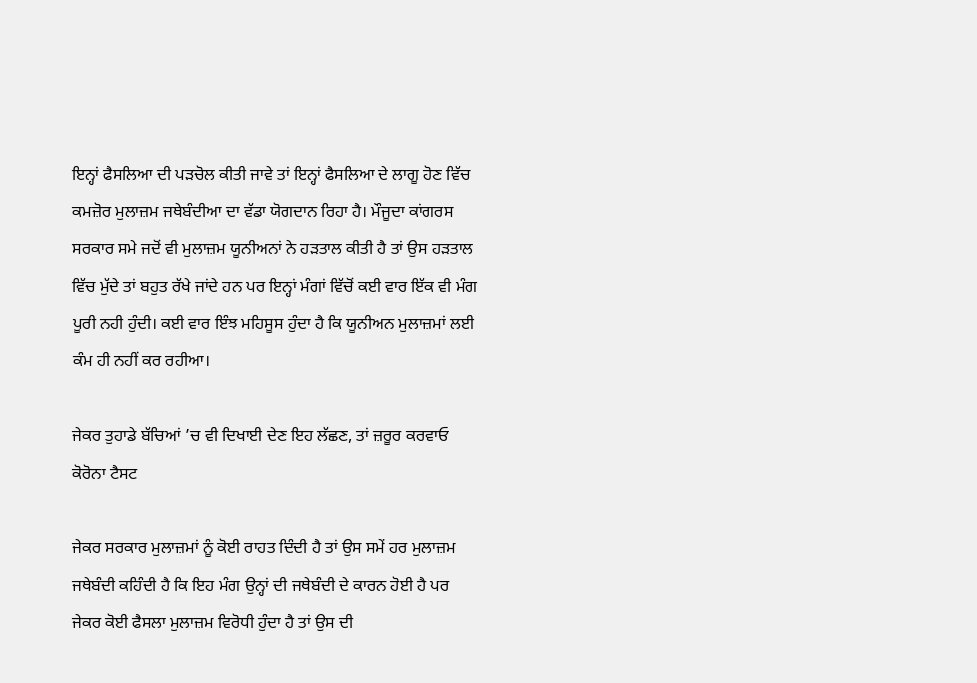ਇਨ੍ਹਾਂ ਫੈਸਲਿਆ ਦੀ ਪੜਚੋਲ ਕੀਤੀ ਜਾਵੇ ਤਾਂ ਇਨ੍ਹਾਂ ਫੈਸਲਿਆ ਦੇ ਲਾਗੂ ਹੋਣ ਵਿੱਚ ਕਮਜ਼ੋਰ ਮੁਲਾਜ਼ਮ ਜਥੇਬੰਦੀਆ ਦਾ ਵੱਡਾ ਯੋਗਦਾਨ ਰਿਹਾ ਹੈ। ਮੌਜੂਦਾ ਕਾਂਗਰਸ ਸਰਕਾਰ ਸਮੇ ਜਦੋਂ ਵੀ ਮੁਲਾਜ਼ਮ ਯੂਨੀਅਨਾਂ ਨੇ ਹੜਤਾਲ ਕੀਤੀ ਹੈ ਤਾਂ ਉਸ ਹੜਤਾਲ ਵਿੱਚ ਮੁੱਦੇ ਤਾਂ ਬਹੁਤ ਰੱਖੇ ਜਾਂਦੇ ਹਨ ਪਰ ਇਨ੍ਹਾਂ ਮੰਗਾਂ ਵਿੱਚੋਂ ਕਈ ਵਾਰ ਇੱਕ ਵੀ ਮੰਗ ਪੂਰੀ ਨਹੀ ਹੁੰਦੀ। ਕਈ ਵਾਰ ਇੰਝ ਮਹਿਸੂਸ ਹੁੰਦਾ ਹੈ ਕਿ ਯੂਨੀਅਨ ਮੁਲਾਜ਼ਮਾਂ ਲਈ ਕੰਮ ਹੀ ਨਹੀਂ ਕਰ ਰਹੀਆ।

ਜੇਕਰ ਤੁਹਾਡੇ ਬੱਚਿਆਂ ’ਚ ਵੀ ਦਿਖਾਈ ਦੇਣ ਇਹ ਲੱਛਣ, ਤਾਂ ਜ਼ਰੂਰ ਕਰਵਾਓ ਕੋਰੋਨਾ ਟੈਸਟ

ਜੇਕਰ ਸਰਕਾਰ ਮੁਲਾਜ਼ਮਾਂ ਨੂੰ ਕੋਈ ਰਾਹਤ ਦਿੰਦੀ ਹੈ ਤਾਂ ਉਸ ਸਮੇਂ ਹਰ ਮੁਲਾਜ਼ਮ ਜਥੇਬੰਦੀ ਕਹਿੰਦੀ ਹੈ ਕਿ ਇਹ ਮੰਗ ਉਨ੍ਹਾਂ ਦੀ ਜਥੇਬੰਦੀ ਦੇ ਕਾਰਨ ਹੋਈ ਹੈ ਪਰ ਜੇਕਰ ਕੋਈ ਫੈਸਲਾ ਮੁਲਾਜ਼ਮ ਵਿਰੋਧੀ ਹੁੰਦਾ ਹੈ ਤਾਂ ਉਸ ਦੀ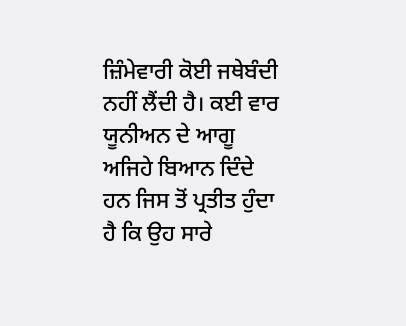ਜ਼ਿੰਮੇਵਾਰੀ ਕੋਈ ਜਥੇਬੰਦੀ ਨਹੀਂ ਲੈਂਦੀ ਹੈ। ਕਈ ਵਾਰ ਯੂਨੀਅਨ ਦੇ ਆਗੂ ਅਜਿਹੇ ਬਿਆਨ ਦਿੰਦੇ ਹਨ ਜਿਸ ਤੋਂ ਪ੍ਰਤੀਤ ਹੁੰਦਾ ਹੈ ਕਿ ਉਹ ਸਾਰੇ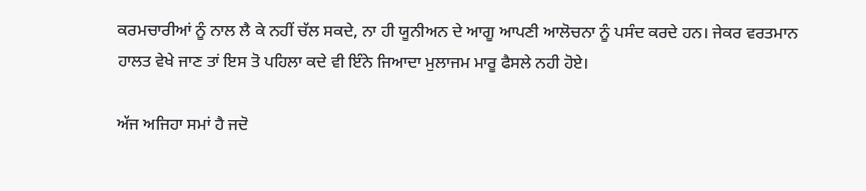ਕਰਮਚਾਰੀਆਂ ਨੂੰ ਨਾਲ ਲੈ ਕੇ ਨਹੀਂ ਚੱਲ ਸਕਦੇ, ਨਾ ਹੀ ਯੂਨੀਅਨ ਦੇ ਆਗੂ ਆਪਣੀ ਆਲੋਚਨਾ ਨੂੰ ਪਸੰਦ ਕਰਦੇ ਹਨ। ਜੇਕਰ ਵਰਤਮਾਨ ਹਾਲਤ ਵੇਖੇ ਜਾਣ ਤਾਂ ਇਸ ਤੋ ਪਹਿਲਾ ਕਦੇ ਵੀ ਇੰਨੇ ਜਿਆਦਾ ਮੁਲਾਜਮ ਮਾਰੂ ਫੈਸਲੇ ਨਹੀ ਹੋਏ।

ਅੱਜ ਅਜਿਹਾ ਸਮਾਂ ਹੈ ਜਦੋ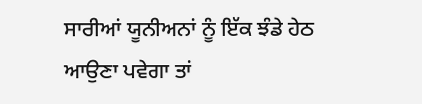ਸਾਰੀਆਂ ਯੂਨੀਅਨਾਂ ਨੂੰ ਇੱਕ ਝੰਡੇ ਹੇਠ ਆਉਣਾ ਪਵੇਗਾ ਤਾਂ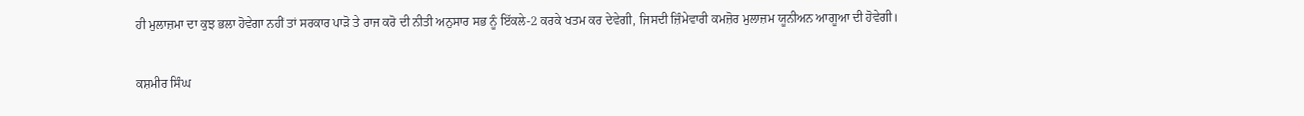ਹੀ ਮੁਲਾਜ਼ਮਾ ਦਾ ਕੁਝ ਭਲਾ ਹੋਵੇਗਾ ਨਹੀਂ ਤਾਂ ਸਰਕਾਰ ਪਾੜੋ ਤੇ ਰਾਜ ਕਰੋ ਦੀ ਨੀਤੀ ਅਨੁਸਾਰ ਸਭ ਨੂੰ ਇੱਕਲੇ-2 ਕਰਕੇ ਖਤਮ ਕਰ ਦੇਵੇਗੀ, ਜਿਸਦੀ ਜ਼ਿੰਮੇਵਾਰੀ ਕਮਜ਼ੋਰ ਮੁਲਾਜ਼ਮ ਯੂਨੀਅਨ ਆਗੂਆ ਦੀ ਹੋਵੇਗੀ।

ਕਸ਼ਮੀਰ ਸਿੰਘ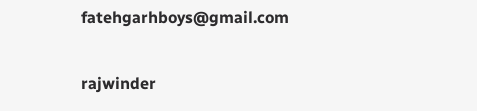fatehgarhboys@gmail.com

rajwinder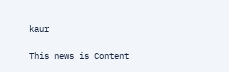kaur

This news is Content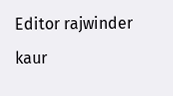Editor rajwinder kaur